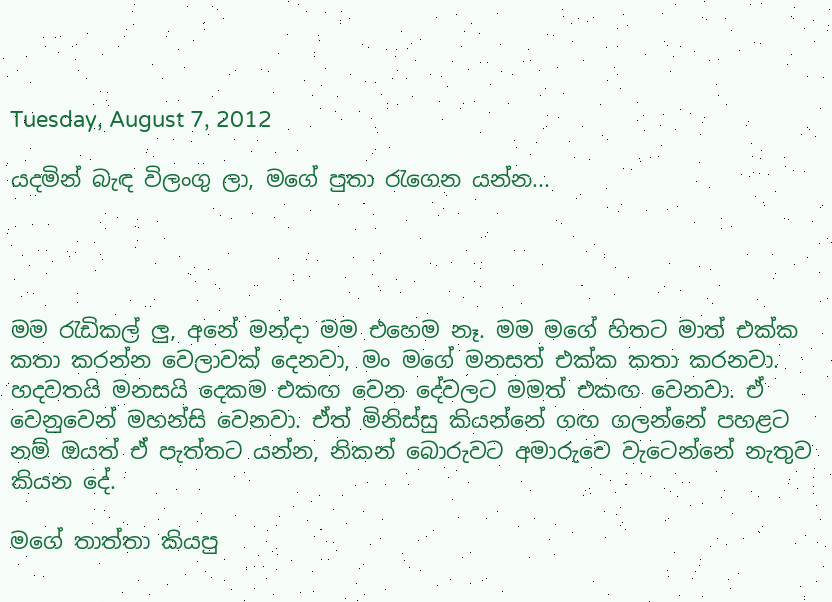Tuesday, August 7, 2012

යදමින් බැඳ විලංගු ලා, මගේ පුතා රැගෙන යන්න...




මම රැඩිකල් ලු, අනේ මන්දා මම එහෙම නෑ. මම මගේ හිතට මාත් එක්ක කතා කරන්න වෙලාවක් දෙනවා, මං මගේ මනසත් එක්ක කතා කරනවා. හදවතයි මනසයි දෙකම එකඟ වෙන දේවලට මමත් එකඟ වෙනවා. ඒ වෙනුවෙන් මහන්සි වෙනවා. ඒත් මිනිස්සු කියන්නේ ගඟ ගලන්නේ පහළට නම් ඔයත් ඒ පැත්තට යන්න, නිකන් බොරුවට අමාරුවෙ වැටෙන්නේ නැතුව කියන දේ.

මගේ තාත්තා කියපු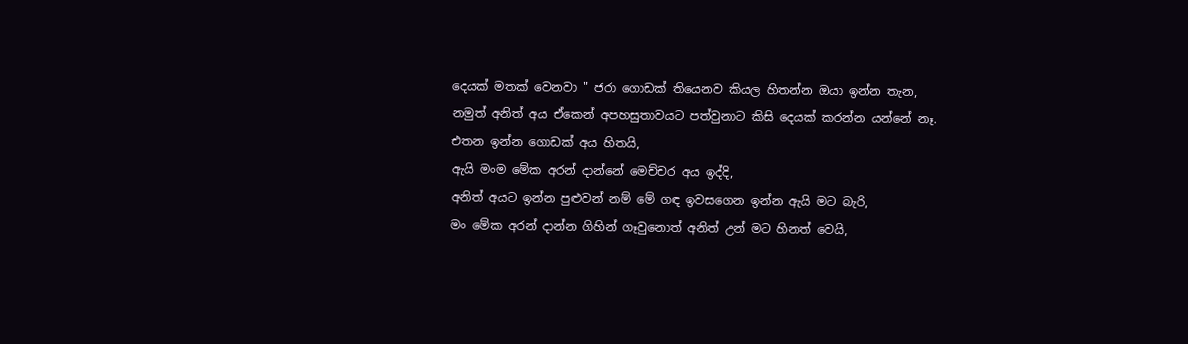දෙයක් මතක් වෙනවා " ජරා ගොඩක් තියෙනව කියල හිතන්න ඔයා ඉන්න තැන, නමුත් අනිත් අය ඒකෙන් අපහසුතාවයට පත්වුනාට කිසි දෙයක් කරන්න යන්නේ නෑ. එතන ඉන්න ගොඩක් අය හිතයි,
ඇයි මංම මේක අරන් දාන්නේ මෙච්චර අය ඉද්දි,
අනිත් අයට ඉන්න පුළුවන් නම් මේ ගඳ ඉවසගෙන ඉන්න ඇයි මට බැරි,
මං මේක අරන් දාන්න ගිහින් ගෑවුනොත් අනිත් උන් මට හිනත් වෙයි,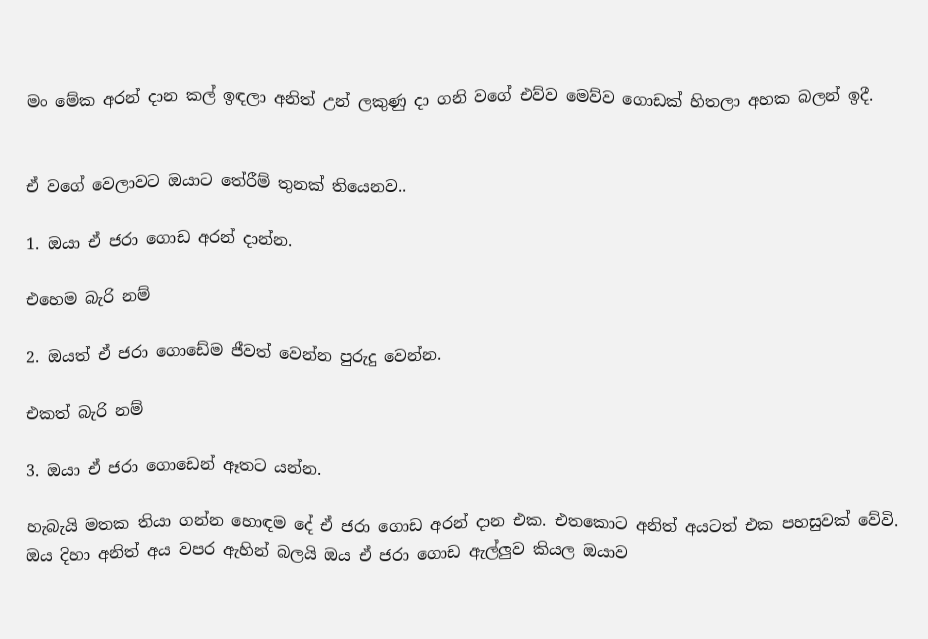මං මේක අරන් දාන කල් ඉඳලා අනිත් උන් ලකුණු දා ගනි වගේ එව්ව මෙව්ව ගොඩක් හිතලා අහක බලන් ඉදී.


ඒ වගේ වෙලාවට ඔයාට තේරීම් තුනක් තියෙනව..

1. ඔයා ඒ ජරා ගොඩ අරන් දාන්න.

එහෙම බැරි නම්

2. ඔයත් ඒ ජරා ගොඩේම ජීවත් වෙන්න පුරුදු වෙන්න.

එකත් බැරි නම්

3. ඔයා ඒ ජරා ගොඩෙන් ඈතට යන්න.

හැබැයි මතක තියා ගන්න හොඳම දේ ඒ ජරා ගොඩ අරන් දාන එක. එතකොට අනිත් අයටත් එක පහසුවක් වේවි. ඔය දිහා අනිත් අය වපර ඇහින් බලයි ඔය ඒ ජරා ගොඩ ඇල්ලුව කියල ඔයාව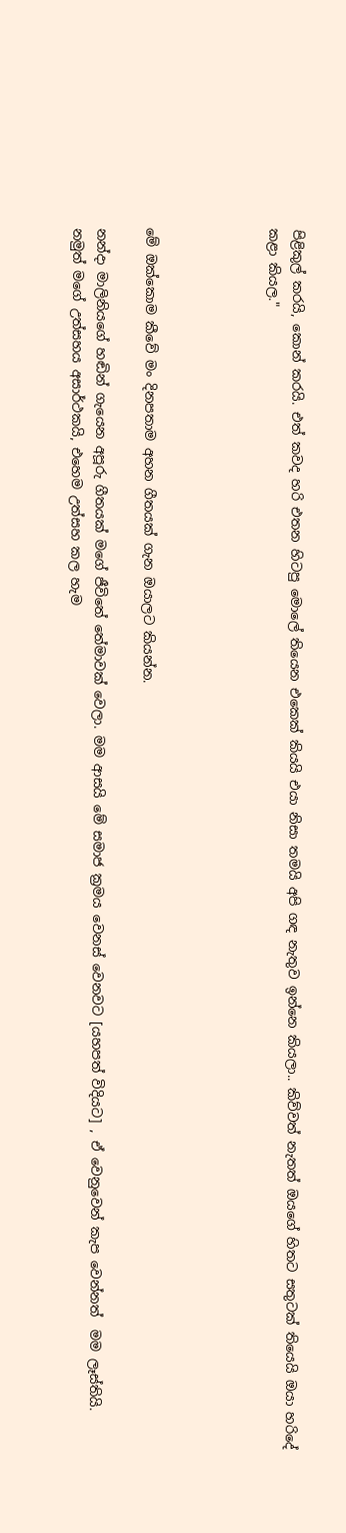පිළිකුල් කරයි, කොන් කරයි. එත් කවද හරි එතන හිටපු මොලේ තියෙන එකෙක් කියයි එයා නිසා තමයි අපි ගඳ නැතුව ඉන්නෙ කියලා.. කිව්වත් නැතත් ඔයගේ හිතට සතුටක් තියෙයි ඔයා හරිදේ කළා කියල."




මේ ඔක්කොම කීවේ මං දිනපතාම අහන ගීතයක් ගැන ඔයාලට කියන්න.

නන්දා මාලිනියගේ හඬින් ගැයෙන අපූරු ගීතයක් මගේ ජීවිතේ තේමාවක් වෙලා. මම ආසයි මේ සමාජ ක්‍රමය වෙනස් වෙනවට [යහපත් විදියට] , ඒ වෙනුවෙන් කැප වෙන්නත්  මම ලෑස්තියි. නමුත් මගේ උත්සහය අසාර්ථකයි, එහෙම උත්සහ කල හැම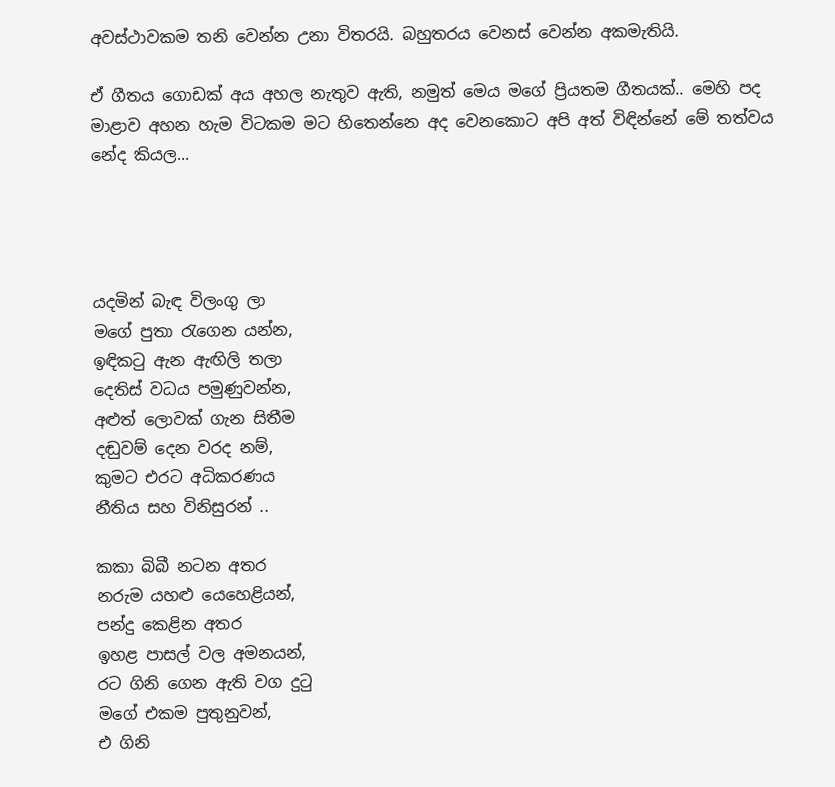අවස්ථාවකම තනි වෙන්න උනා විතරයි. බහුතරය වෙනස් වෙන්න අකමැතියි.

ඒ ගීතය ගොඩක් අය අහල නැතුව ඇති, නමුත් මෙය මගේ ප්‍රියතම ගීතයක්.. මෙහි පද මාළාව අහන හැම විටකම මට හිතෙන්නෙ අද වෙනකොට අපි අත් විඳින්නේ මේ තත්වය නේද කියල...




යදමින් බැඳ විලංගු ලා
මගේ පුතා රැගෙන යන්න,
ඉඳිකටු ඇන ඇඟිලි තලා
දෙතිස් වධය පමුණුවන්න,
අළුත් ලොවක් ගැන සිතීම
දඬුවම් දෙන වරද නම්,
කුමට එරට අධිකරණය
නීතිය සහ විනිසුරන් ..

කකා බිබී නටන අතර
නරුම යහළු යෙහෙළියන්,
පන්දු කෙළින අතර
ඉහළ පාසල් වල අමනයන්,
රට ගිනි ගෙන ඇති වග දුටු
මගේ එකම පුතුනුවන්,
එ ගිනි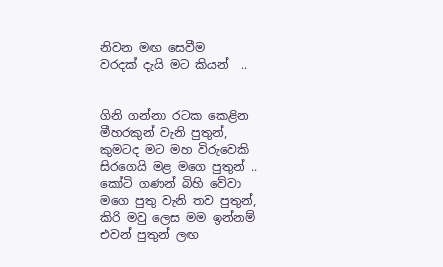නිවන මඟ සෙවීම
වරදක් දැයි මට කියන්  ..


ගිනි ගන්නා රටක කෙළින
මීහරකුන් වැනි පුතුන්,
කුමටද මට මහ විරුවෙකි
සිරගෙයි මළ මගෙ පුතුන් ..
කෝටි ගණන් බිහි වේවා
මගෙ පුතු වැනි තව පුතුන්,
කිරි මවු ලෙස මම ඉන්නම්
එවන් පුතුන් ලඟ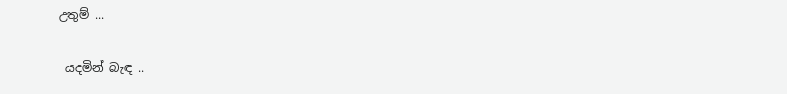උතුම් ...

 යදමින් බැඳ ..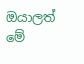ඔයාලත් මේ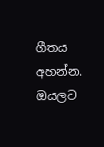ගීතය අහන්න. ඔයලට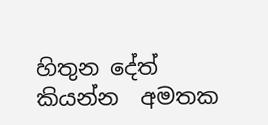හිතුන දේත් කියන්න  අමතක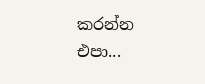කරන්න එපා...